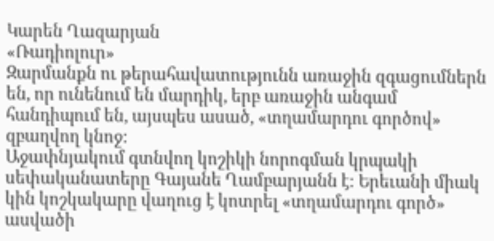Կարեն Ղազարյան
«Ռադիոլուր»
Զարմանքն ու թերահավատությունն առաջին զգացումներն են, որ ունենում են մարդիկ, երբ առաջին անգամ հանդիպում են, այսպես ասած, «տղամարդու գործով» զբաղվող կնոջ:
Աջափնյակում գտնվող կոշիկի նորոգման կրպակի սեփականատերը Գայանե Ղամբարյանն է: Երեւանի միակ կին կոշկակարը վաղուց է կոտրել «տղամարդու գործ» ասվածի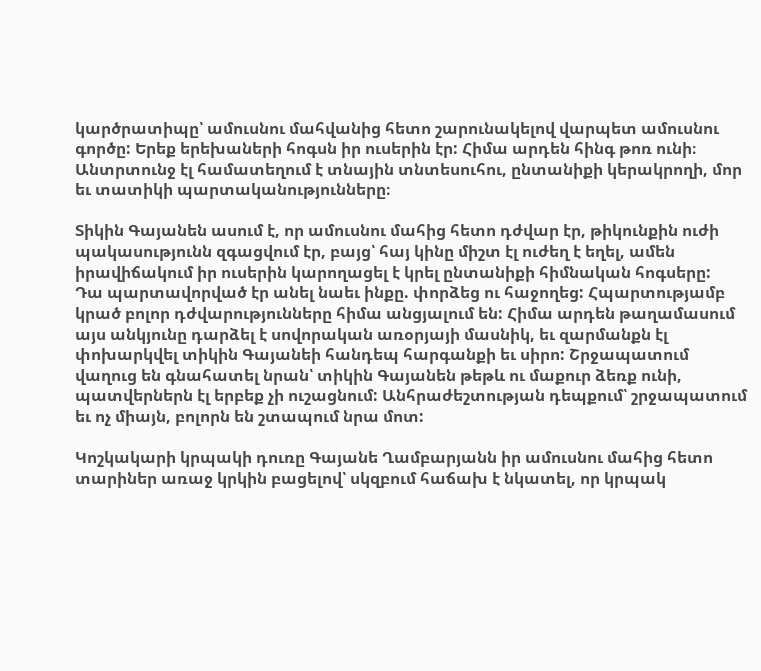կարծրատիպը՝ ամուսնու մահվանից հետո շարունակելով վարպետ ամուսնու գործը: Երեք երեխաների հոգսն իր ուսերին էր: Հիմա արդեն հինգ թոռ ունի։ Անտրտունջ էլ համատեղում է տնային տնտեսուհու, ընտանիքի կերակրողի, մոր եւ տատիկի պարտականությունները։

Տիկին Գայանեն ասում է, որ ամուսնու մահից հետո դժվար էր, թիկունքին ուժի պակասությունն զգացվում էր, բայց՝ հայ կինը միշտ էլ ուժեղ է եղել, ամեն իրավիճակում իր ուսերին կարողացել է կրել ընտանիքի հիմնական հոգսերը:
Դա պարտավորված էր անել նաեւ ինքը. փորձեց ու հաջողեց: Հպարտությամբ կրած բոլոր դժվարությունները հիմա անցյալում են: Հիմա արդեն թաղամասում այս անկյունը դարձել է սովորական առօրյայի մասնիկ, եւ զարմանքն էլ փոխարկվել տիկին Գայանեի հանդեպ հարգանքի եւ սիրո: Շրջապատում վաղուց են գնահատել նրան՝ տիկին Գայանեն թեթև ու մաքուր ձեռք ունի, պատվերներն էլ երբեք չի ուշացնում: Անհրաժեշտության դեպքում՝ շրջապատում եւ ոչ միայն, բոլորն են շտապում նրա մոտ:

Կոշկակարի կրպակի դուռը Գայանե Ղամբարյանն իր ամուսնու մահից հետո տարիներ առաջ կրկին բացելով՝ սկզբում հաճախ է նկատել, որ կրպակ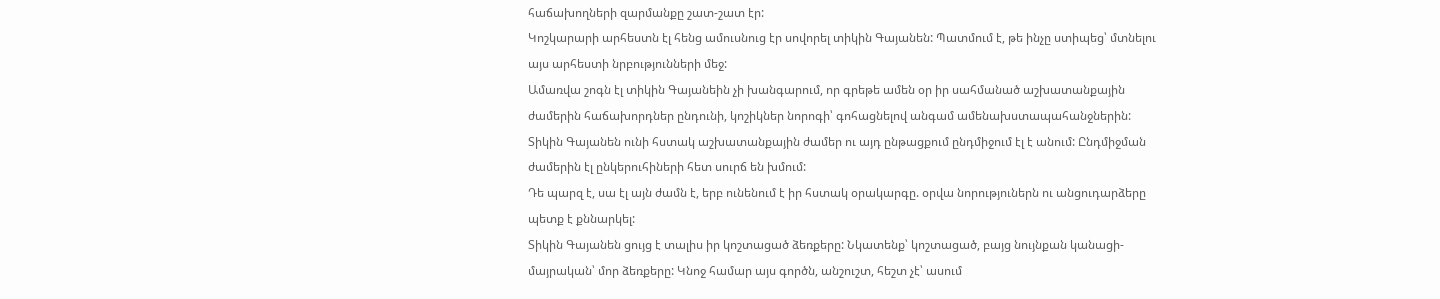հաճախողների զարմանքը շատ-շատ էր:
Կոշկարարի արհեստն էլ հենց ամուսնուց էր սովորել տիկին Գայանեն: Պատմում է, թե ինչը ստիպեց՝ մտնելու այս արհեստի նրբությունների մեջ:
Ամառվա շոգն էլ տիկին Գայանեին չի խանգարում, որ գրեթե ամեն օր իր սահմանած աշխատանքային ժամերին հաճախորդներ ընդունի, կոշիկներ նորոգի՝ գոհացնելով անգամ ամենախստապահանջներին: Տիկին Գայանեն ունի հստակ աշխատանքային ժամեր ու այդ ընթացքում ընդմիջում էլ է անում: Ընդմիջման ժամերին էլ ընկերուհիների հետ սուրճ են խմում:
Դե պարզ է, սա էլ այն ժամն է, երբ ունենում է իր հստակ օրակարգը. օրվա նորություներն ու անցուդարձերը պետք է քննարկել:
Տիկին Գայանեն ցույց է տալիս իր կոշտացած ձեռքերը: Նկատենք՝ կոշտացած, բայց նույնքան կանացի-մայրական՝ մոր ձեռքերը: Կնոջ համար այս գործն, անշուշտ, հեշտ չէ՝ ասում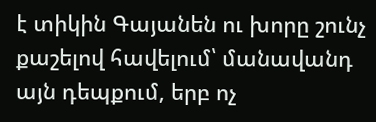է տիկին Գայանեն ու խորը շունչ քաշելով հավելում՝ մանավանդ այն դեպքում, երբ ոչ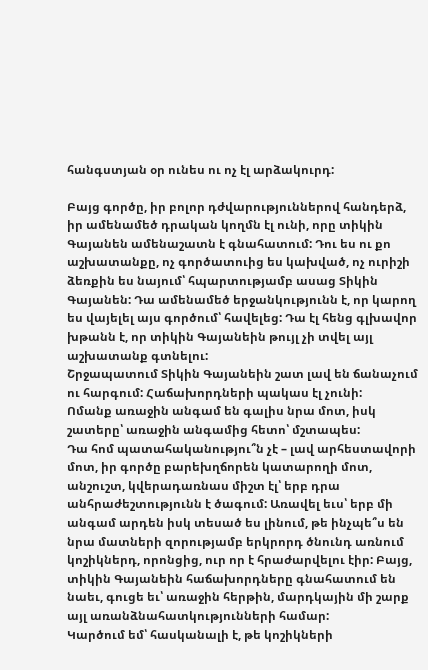հանգստյան օր ունես ու ոչ էլ արձակուրդ:

Բայց գործը, իր բոլոր դժվարություններով հանդերձ, իր ամենամեծ դրական կողմն էլ ունի, որը տիկին Գայանեն ամենաշատն է գնահատում: Դու ես ու քո աշխատանքը, ոչ գործատուից ես կախված, ոչ ուրիշի ձեռքին ես նայում՝ հպարտությամբ ասաց Տիկին Գայանեն: Դա ամենամեծ երջանկությունն է, որ կարող ես վայելել այս գործում՝ հավելեց: Դա էլ հենց գլխավոր խթանն է, որ տիկին Գայանեին թույլ չի տվել այլ աշխատանք գտնելու:
Շրջապատում Տիկին Գայանեին շատ լավ են ճանաչում ու հարգում: Հաճախորդների պակաս էլ չունի:
Ոմանք առաջին անգամ են գալիս նրա մոտ, իսկ շատերը՝ առաջին անգամից հետո՝ մշտապես:
Դա հոմ պատահականությու՞ն չէ – լավ արհեստավորի մոտ, իր գործը բարեխղճորեն կատարողի մոտ, անշուշտ, կվերադառնաս միշտ էլ՝ երբ դրա անհրաժեշտությունն է ծագում: Առավել եւս՝ երբ մի անգամ արդեն իսկ տեսած ես լինում, թե ինչպե՞ս են նրա մատների զորությամբ երկրորդ ծնունդ առնում կոշիկներդ, որոնցից, ուր որ է հրաժարվելու էիր: Բայց, տիկին Գայանեին հաճախորդները գնահատում են նաեւ, գուցե եւ՝ առաջին հերթին, մարդկային մի շարք այլ առանձնահատկությունների համար:
Կարծում եմ՝ հասկանալի է, թե կոշիկների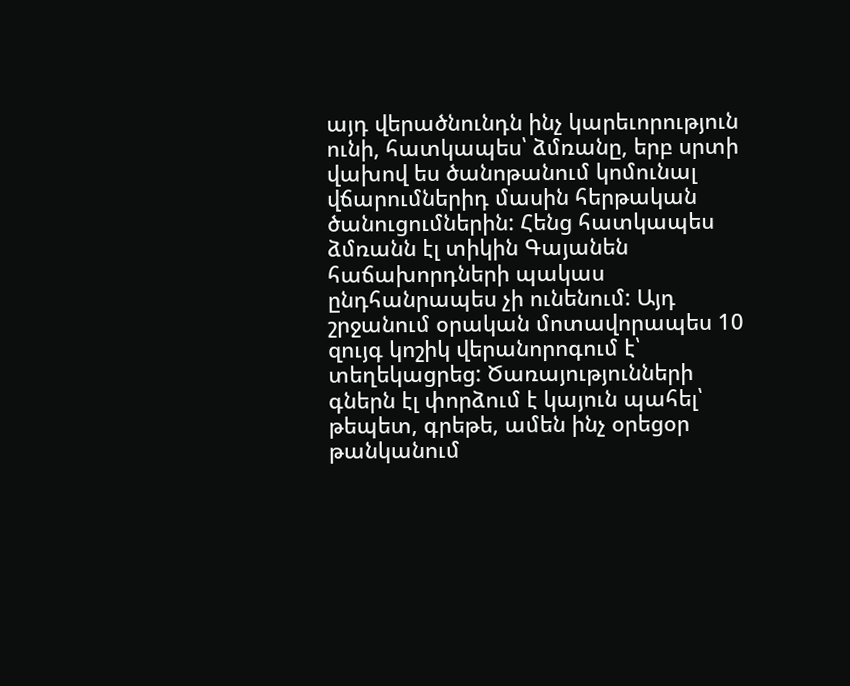այդ վերածնունդն ինչ կարեւորություն ունի, հատկապես՝ ձմռանը, երբ սրտի վախով ես ծանոթանում կոմունալ վճարումներիդ մասին հերթական ծանուցումներին: Հենց հատկապես ձմռանն էլ տիկին Գայանեն հաճախորդների պակաս ընդհանրապես չի ունենում: Այդ շրջանում օրական մոտավորապես 10 զույգ կոշիկ վերանորոգում է՝ տեղեկացրեց: Ծառայությունների գներն էլ փորձում է կայուն պահել՝ թեպետ, գրեթե, ամեն ինչ օրեցօր թանկանում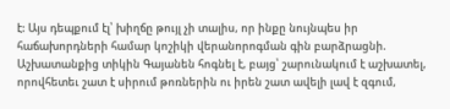է: Այս դեպքում էլ՝ խիղճը թույլ չի տալիս, որ ինքը նույնպես իր հաճախորդների համար կոշիկի վերանորոգման գին բարձրացնի.
Աշխատանքից տիկին Գայանեն հոգնել է, բայց՝ շարունակում է աշխատել, որովհետեւ շատ է սիրում թոռներին ու իրեն շատ ավելի լավ է զգում,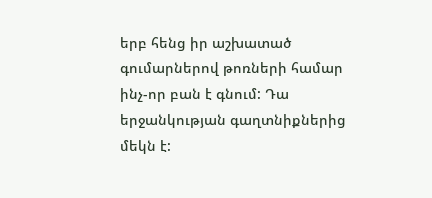երբ հենց իր աշխատած գումարներով թոռների համար ինչ-որ բան է գնում: Դա երջանկության գաղտնիքներից մեկն է: